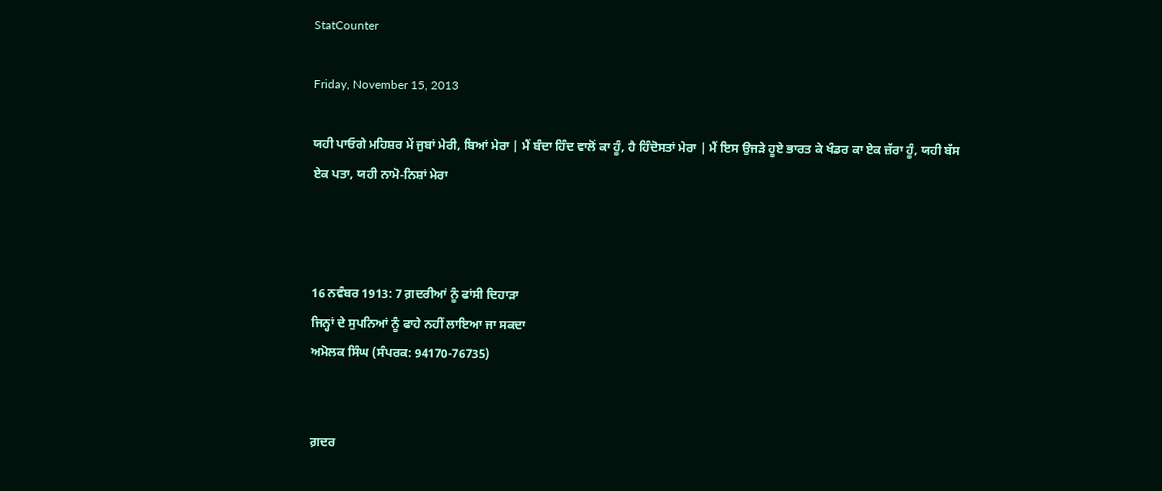StatCounter

Friday, November 15, 2013

ਯਹੀ ਪਾਓਗੇ ਮਹਿਸ਼ਰ ਮੇਂ ਜੁਬਾਂ ਮੇਰੀ, ਬਿਆਂ ਮੇਰਾ | ਮੈਂ ਬੰਦਾ ਹਿੰਦ ਵਾਲੋਂ ਕਾ ਹੂੰ, ਹੈ ਹਿੰਦੋਸਤਾਂ ਮੇਰਾ | ਮੈਂ ਇਸ ਉਜੜੇ ਹੂਏ ਭਾਰਤ ਕੇ ਖੰਡਰ ਕਾ ਏਕ ਜ਼ੱਰਾ ਹੂੰ, ਯਹੀ ਬੱਸ ਏਕ ਪਤਾ, ਯਹੀ ਨਾਮੋ-ਨਿਸ਼ਾਂ ਮੇਰਾ



16 ਨਵੰਬਰ 1913: 7 ਗ਼ਦਰੀਆਂ ਨੂੰ ਫਾਂਸੀ ਦਿਹਾੜਾ
ਜਿਨ੍ਹਾਂ ਦੇ ਸੁਪਨਿਆਂ ਨੂੰ ਫਾਹੇ ਨਹੀਂ ਲਾਇਆ ਜਾ ਸਕਦਾ
ਅਮੋਲਕ ਸਿੰਘ (ਸੰਪਰਕ: 94170-76735)


ਗ਼ਦਰ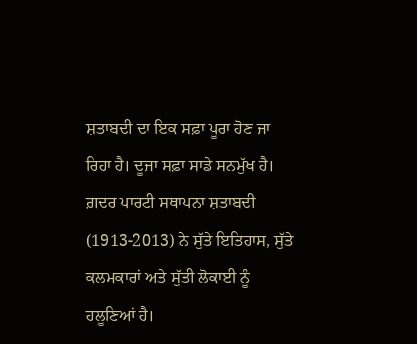ਸ਼ਤਾਬਦੀ ਦਾ ਇਕ ਸਫ਼ਾ ਪੂਰਾ ਹੋਣ ਜਾ ਰਿਹਾ ਹੈ। ਦੂਜਾ ਸਫ਼ਾ ਸਾਡੇ ਸਨਮੁੱਖ ਹੈ। ਗ਼ਦਰ ਪਾਰਟੀ ਸਥਾਪਨਾ ਸ਼ਤਾਬਦੀ (1913-2013) ਨੇ ਸੁੱਤੇ ਇਤਿਹਾਸ, ਸੁੱਤੇ ਕਲਮਕਾਰਾਂ ਅਤੇ ਸੁੱਤੀ ਲੋਕਾਈ ਨੂੰ ਹਲੂਣਿਆਂ ਹੈ।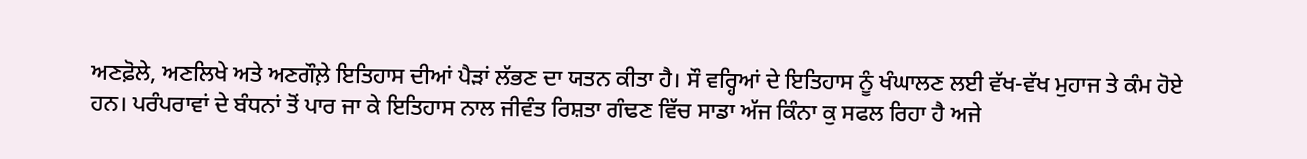ਅਣਫ਼ੋਲੇ, ਅਣਲਿਖੇ ਅਤੇ ਅਣਗੌਲ਼ੇ ਇਤਿਹਾਸ ਦੀਆਂ ਪੈੜਾਂ ਲੱਭਣ ਦਾ ਯਤਨ ਕੀਤਾ ਹੈ। ਸੌ ਵਰ੍ਹਿਆਂ ਦੇ ਇਤਿਹਾਸ ਨੂੰ ਖੰਘਾਲਣ ਲਈ ਵੱਖ-ਵੱਖ ਮੁਹਾਜ ਤੇ ਕੰਮ ਹੋਏ ਹਨ। ਪਰੰਪਰਾਵਾਂ ਦੇ ਬੰਧਨਾਂ ਤੋਂ ਪਾਰ ਜਾ ਕੇ ਇਤਿਹਾਸ ਨਾਲ ਜੀਵੰਤ ਰਿਸ਼ਤਾ ਗੰਢਣ ਵਿੱਚ ਸਾਡਾ ਅੱਜ ਕਿੰਨਾ ਕੁ ਸਫਲ ਰਿਹਾ ਹੈ ਅਜੇ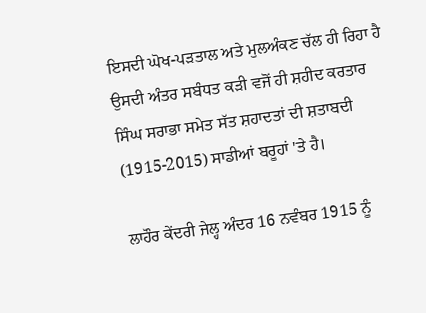ਇਸਦੀ ਘੋਖ-ਪੜਤਾਲ ਅਤੇ ਮੁਲਅੰਕਣ ਚੱਲ ਹੀ ਰਿਹਾ ਹੈ ਉਸਦੀ ਅੰਤਰ ਸਬੰਧਤ ਕੜੀ ਵਜੋਂ ਹੀ ਸ਼ਹੀਦ ਕਰਤਾਰ ਸਿੰਘ ਸਰਾਭਾ ਸਮੇਤ ਸੱਤ ਸ਼ਹਾਦਤਾਂ ਦੀ ਸ਼ਤਾਬਦੀ (1915-2015) ਸਾਡੀਆਂ ਬਰੂਹਾਂ 'ਤੇ ਹੈ।

ਲਾਹੌਰ ਕੇਂਦਰੀ ਜੇਲ੍ਹ ਅੰਦਰ 16 ਨਵੰਬਰ 1915 ਨੂੰ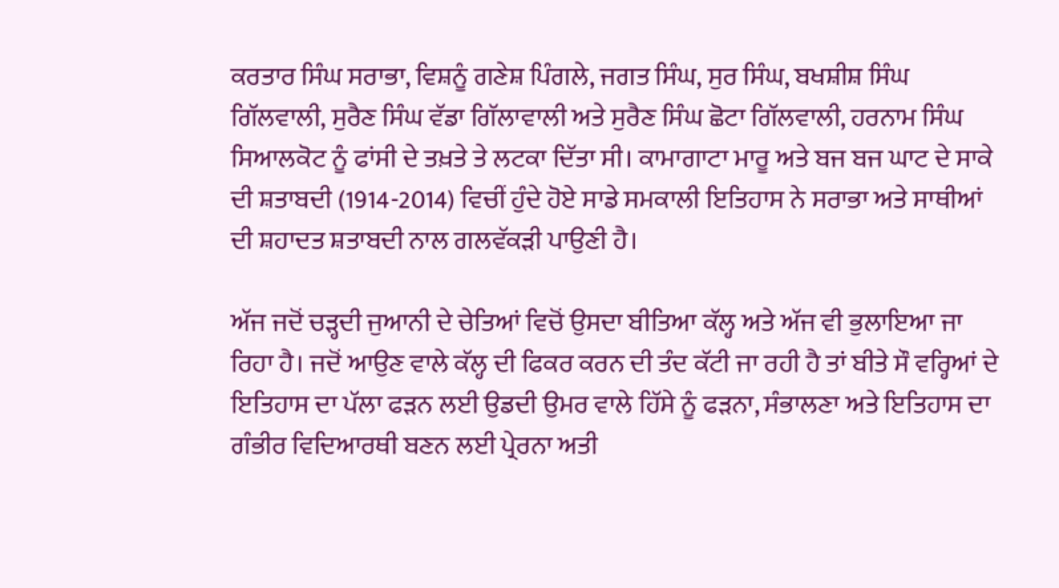ਕਰਤਾਰ ਸਿੰਘ ਸਰਾਭਾ, ਵਿਸ਼ਨੂੰ ਗਣੇਸ਼ ਪਿੰਗਲੇ, ਜਗਤ ਸਿੰਘ, ਸੁਰ ਸਿੰਘ, ਬਖਸ਼ੀਸ਼ ਸਿੰਘ ਗਿੱਲਵਾਲੀ, ਸੁਰੈਣ ਸਿੰਘ ਵੱਡਾ ਗਿੱਲਾਵਾਲੀ ਅਤੇ ਸੁਰੈਣ ਸਿੰਘ ਛੋਟਾ ਗਿੱਲਵਾਲੀ, ਹਰਨਾਮ ਸਿੰਘ ਸਿਆਲਕੋਟ ਨੂੰ ਫਾਂਸੀ ਦੇ ਤਖ਼ਤੇ ਤੇ ਲਟਕਾ ਦਿੱਤਾ ਸੀ। ਕਾਮਾਗਾਟਾ ਮਾਰੂ ਅਤੇ ਬਜ ਬਜ ਘਾਟ ਦੇ ਸਾਕੇ ਦੀ ਸ਼ਤਾਬਦੀ (1914-2014) ਵਿਚੀਂ ਹੁੰਦੇ ਹੋਏ ਸਾਡੇ ਸਮਕਾਲੀ ਇਤਿਹਾਸ ਨੇ ਸਰਾਭਾ ਅਤੇ ਸਾਥੀਆਂ ਦੀ ਸ਼ਹਾਦਤ ਸ਼ਤਾਬਦੀ ਨਾਲ ਗਲਵੱਕੜੀ ਪਾਉਣੀ ਹੈ।

ਅੱਜ ਜਦੋਂ ਚੜ੍ਹਦੀ ਜੁਆਨੀ ਦੇ ਚੇਤਿਆਂ ਵਿਚੋਂ ਉਸਦਾ ਬੀਤਿਆ ਕੱਲ੍ਹ ਅਤੇ ਅੱਜ ਵੀ ਭੁਲਾਇਆ ਜਾ ਰਿਹਾ ਹੈ। ਜਦੋਂ ਆਉਣ ਵਾਲੇ ਕੱਲ੍ਹ ਦੀ ਫਿਕਰ ਕਰਨ ਦੀ ਤੰਦ ਕੱਟੀ ਜਾ ਰਹੀ ਹੈ ਤਾਂ ਬੀਤੇ ਸੌ ਵਰ੍ਹਿਆਂ ਦੇ ਇਤਿਹਾਸ ਦਾ ਪੱਲਾ ਫੜਨ ਲਈ ਉਡਦੀ ਉਮਰ ਵਾਲੇ ਹਿੱਸੇ ਨੂੰ ਫੜਨਾ, ਸੰਭਾਲਣਾ ਅਤੇ ਇਤਿਹਾਸ ਦਾ ਗੰਭੀਰ ਵਿਦਿਆਰਥੀ ਬਣਨ ਲਈ ਪ੍ਰੇਰਨਾ ਅਤੀ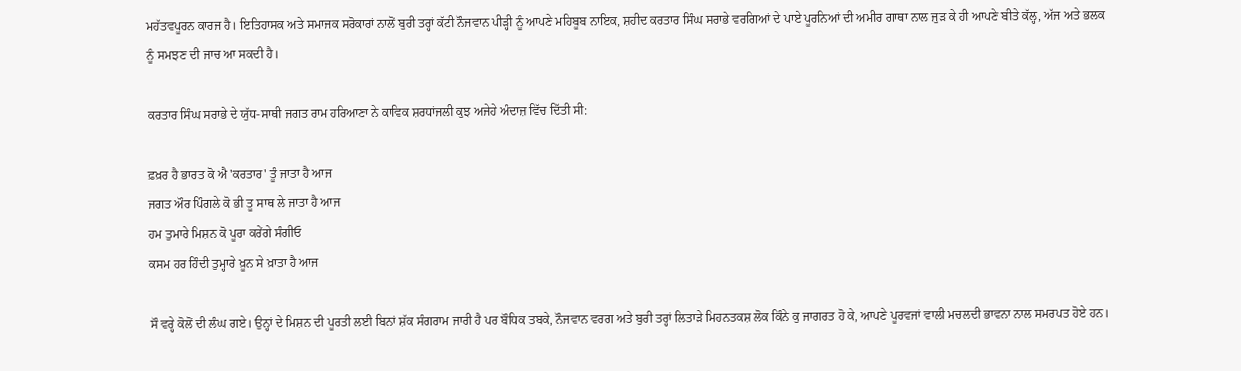ਮਹੱਤਵਪੂਰਨ ਕਾਰਜ ਹੈ। ਇਤਿਹਾਸਕ ਅਤੇ ਸਮਾਜਕ ਸਰੋਕਾਰਾਂ ਨਾਲੋਂ ਬੁਰੀ ਤਰ੍ਹਾਂ ਕੱਟੀ ਨੌਜਵਾਨ ਪੀੜ੍ਹੀ ਨੂੰ ਆਪਣੇ ਮਹਿਬੂਬ ਨਾਇਕ, ਸ਼ਹੀਦ ਕਰਤਾਰ ਸਿੰਘ ਸਰਾਭੇ ਵਰਗਿਆਂ ਦੇ ਪਾਏ ਪੂਰਨਿਆਂ ਦੀ ਅਮੀਰ ਗਾਥਾ ਨਾਲ ਜੁੜ ਕੇ ਹੀ ਆਪਣੇ ਬੀਤੇ ਕੱਲ੍ਹ, ਅੱਜ ਅਤੇ ਭਲਕ ਨੂੰ ਸਮਝਣ ਦੀ ਜਾਚ ਆ ਸਕਦੀ ਹੈ।

ਕਰਤਾਰ ਸਿੰਘ ਸਰਾਭੇ ਦੇ ਯੁੱਧ-ਸਾਥੀ ਜਗਤ ਰਾਮ ਹਰਿਆਣਾ ਨੇ ਕਾਵਿਕ ਸ਼ਰਧਾਂਜਲੀ ਕੁਝ ਅਜੇਹੇ ਅੰਦਾਜ਼ ਵਿੱਚ ਦਿੱਤੀ ਸੀ:

ਫ਼ਖ਼ਰ ਹੈ ਭਾਰਤ ਕੋ ਐ 'ਕਰਤਾਰ' ਤੂੰ ਜਾਤਾ ਹੈ ਆਜ
ਜਗਤ ਔਰ ਪਿੰਗਲੇ ਕੋ ਭੀ ਤੂ ਸਾਥ ਲੇ ਜਾਤਾ ਹੈ ਆਜ
ਹਮ ਤੁਮਾਰੇ ਮਿਸ਼ਨ ਕੋ ਪੂਰਾ ਕਰੇਂਗੇ ਸੰਗੀਓ
ਕਸਮ ਹਰ ਹਿੰਦੀ ਤੁਮ੍ਹਾਰੇ ਖ਼ੂਨ ਸੇ ਖ਼ਾਤਾ ਹੈ ਆਜ

ਸੌ ਵਰ੍ਹੇ ਕੋਲੋਂ ਦੀ ਲੰਘ ਗਏ। ਉਨ੍ਹਾਂ ਦੇ ਮਿਸ਼ਨ ਦੀ ਪੂਰਤੀ ਲਈ ਬਿਨਾਂ ਸ਼ੱਕ ਸੰਗਰਾਮ ਜਾਰੀ ਹੈ ਪਰ ਬੌਧਿਕ ਤਬਕੇ, ਨੌਜਵਾਨ ਵਰਗ ਅਤੇ ਬੁਰੀ ਤਰ੍ਹਾਂ ਲਿਤਾੜੇ ਮਿਹਨਤਕਸ਼ ਲੋਕ ਕਿੰਨੇ ਕੁ ਜਾਗਰਤ ਹੋ ਕੇ, ਆਪਣੇ ਪੂਰਵਜਾਂ ਵਾਲੀ ਮਚਲਦੀ ਭਾਵਨਾ ਨਾਲ ਸਮਰਪਤ ਹੋਏ ਹਨ।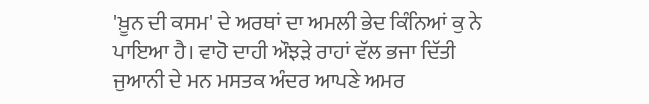'ਖ਼ੂਨ ਦੀ ਕਸਮ' ਦੇ ਅਰਥਾਂ ਦਾ ਅਮਲੀ ਭੇਦ ਕਿੰਨਿਆਂ ਕੁ ਨੇ ਪਾਇਆ ਹੈ। ਵਾਹੋ ਦਾਹੀ ਔਝੜੇ ਰਾਹਾਂ ਵੱਲ ਭਜਾ ਦਿੱਤੀ ਜੁਆਨੀ ਦੇ ਮਨ ਮਸਤਕ ਅੰਦਰ ਆਪਣੇ ਅਮਰ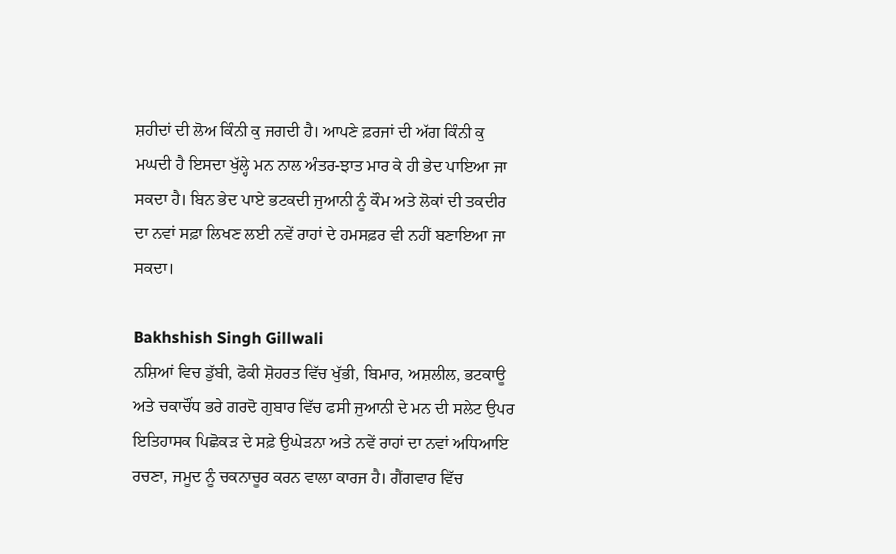ਸ਼ਹੀਦਾਂ ਦੀ ਲੋਅ ਕਿੰਨੀ ਕੁ ਜਗਦੀ ਹੈ। ਆਪਣੇ ਫ਼ਰਜਾਂ ਦੀ ਅੱਗ ਕਿੰਨੀ ਕੁ ਮਘਦੀ ਹੈ ਇਸਦਾ ਖੁੱਲ੍ਹੇ ਮਨ ਨਾਲ ਅੰਤਰ-ਝਾਤ ਮਾਰ ਕੇ ਹੀ ਭੇਦ ਪਾਇਆ ਜਾ ਸਕਦਾ ਹੈ। ਬਿਨ ਭੇਦ ਪਾਏ ਭਟਕਦੀ ਜੁਆਨੀ ਨੂੰ ਕੌਮ ਅਤੇ ਲੋਕਾਂ ਦੀ ਤਕਦੀਰ ਦਾ ਨਵਾਂ ਸਫ਼ਾ ਲਿਖਣ ਲਈ ਨਵੇਂ ਰਾਹਾਂ ਦੇ ਹਮਸਫ਼ਰ ਵੀ ਨਹੀਂ ਬਣਾਇਆ ਜਾ ਸਕਦਾ।

Bakhshish Singh Gillwali
ਨਸ਼ਿਆਂ ਵਿਚ ਡੁੱਬੀ, ਫੋਕੀ ਸ਼ੋਹਰਤ ਵਿੱਚ ਖੁੱਭੀ, ਬਿਮਾਰ, ਅਸ਼ਲੀਲ, ਭਟਕਾਊ ਅਤੇ ਚਕਾਚੌਂਧ ਭਰੇ ਗਰਦੋ ਗੁਬਾਰ ਵਿੱਚ ਫਸੀ ਜੁਆਨੀ ਦੇ ਮਨ ਦੀ ਸਲੇਟ ਉਪਰ ਇਤਿਹਾਸਕ ਪਿਛੋਕੜ ਦੇ ਸਫ਼ੇ ਉਘੇੜਨਾ ਅਤੇ ਨਵੇਂ ਰਾਹਾਂ ਦਾ ਨਵਾਂ ਅਧਿਆਇ ਰਚਣਾ, ਜਮੂਦ ਨੂੰ ਚਕਨਾਚੂਰ ਕਰਨ ਵਾਲਾ ਕਾਰਜ ਹੈ। ਗੈਂਗਵਾਰ ਵਿੱਚ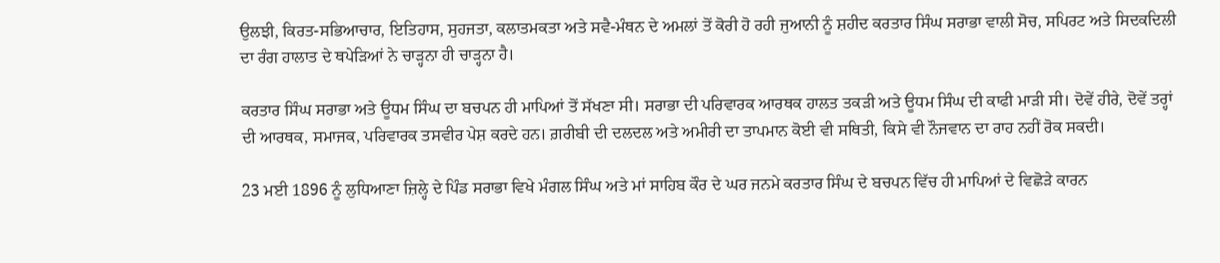ਉਲਝੀ, ਕਿਰਤ-ਸਭਿਆਚਾਰ, ਇਤਿਹਾਸ, ਸੁਹਜਤਾ, ਕਲਾਤਮਕਤਾ ਅਤੇ ਸਵੈ-ਮੰਥਨ ਦੇ ਅਮਲਾਂ ਤੋਂ ਕੋਰੀ ਹੋ ਰਹੀ ਜੁਆਨੀ ਨੂੰ ਸ਼ਹੀਦ ਕਰਤਾਰ ਸਿੰਘ ਸਰਾਭਾ ਵਾਲੀ ਸੋਚ, ਸਪਿਰਟ ਅਤੇ ਸਿਦਕਦਿਲੀ ਦਾ ਰੰਗ ਹਾਲਾਤ ਦੇ ਥਪੇੜਿਆਂ ਨੇ ਚਾੜ੍ਹਨਾ ਹੀ ਚਾੜ੍ਹਨਾ ਹੈ।

ਕਰਤਾਰ ਸਿੰਘ ਸਰਾਭਾ ਅਤੇ ਊਧਮ ਸਿੰਘ ਦਾ ਬਚਪਨ ਹੀ ਮਾਪਿਆਂ ਤੋਂ ਸੱਖਣਾ ਸੀ। ਸਰਾਭਾ ਦੀ ਪਰਿਵਾਰਕ ਆਰਥਕ ਹਾਲਤ ਤਕੜੀ ਅਤੇ ਊਧਮ ਸਿੰਘ ਦੀ ਕਾਫੀ ਮਾੜੀ ਸੀ। ਦੋਵੇਂ ਹੀਰੇ, ਦੋਵੇਂ ਤਰ੍ਹਾਂ ਦੀ ਆਰਥਕ, ਸਮਾਜਕ, ਪਰਿਵਾਰਕ ਤਸਵੀਰ ਪੇਸ਼ ਕਰਦੇ ਹਨ। ਗ਼ਰੀਬੀ ਦੀ ਦਲਦਲ ਅਤੇ ਅਮੀਰੀ ਦਾ ਤਾਪਮਾਨ ਕੋਈ ਵੀ ਸਥਿਤੀ, ਕਿਸੇ ਵੀ ਨੌਜਵਾਨ ਦਾ ਰਾਹ ਨਹੀਂ ਰੋਕ ਸਕਦੀ।

23 ਮਈ 1896 ਨੂੰ ਲੁਧਿਆਣਾ ਜ਼ਿਲ੍ਹੇ ਦੇ ਪਿੰਡ ਸਰਾਭਾ ਵਿਖੇ ਮੰਗਲ ਸਿੰਘ ਅਤੇ ਮਾਂ ਸਾਹਿਬ ਕੌਰ ਦੇ ਘਰ ਜਨਮੇ ਕਰਤਾਰ ਸਿੰਘ ਦੇ ਬਚਪਨ ਵਿੱਚ ਹੀ ਮਾਪਿਆਂ ਦੇ ਵਿਛੋੜੇ ਕਾਰਨ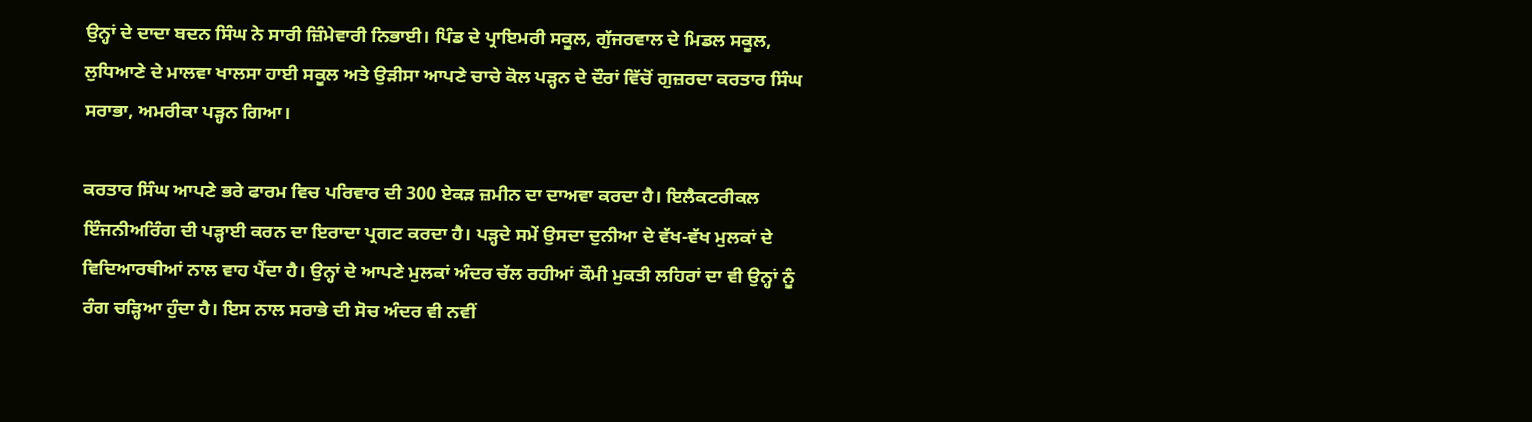ਉਨ੍ਹਾਂ ਦੇ ਦਾਦਾ ਬਦਨ ਸਿੰਘ ਨੇ ਸਾਰੀ ਜ਼ਿੰਮੇਵਾਰੀ ਨਿਭਾਈ। ਪਿੰਡ ਦੇ ਪ੍ਰਾਇਮਰੀ ਸਕੂਲ, ਗੁੱਜਰਵਾਲ ਦੇ ਮਿਡਲ ਸਕੂਲ, ਲੁਧਿਆਣੇ ਦੇ ਮਾਲਵਾ ਖਾਲਸਾ ਹਾਈ ਸਕੂਲ ਅਤੇ ਉੜੀਸਾ ਆਪਣੇ ਚਾਚੇ ਕੋਲ ਪੜ੍ਹਨ ਦੇ ਦੌਰਾਂ ਵਿੱਚੋਂ ਗੁਜ਼ਰਦਾ ਕਰਤਾਰ ਸਿੰਘ ਸਰਾਭਾ, ਅਮਰੀਕਾ ਪੜ੍ਹਨ ਗਿਆ।

ਕਰਤਾਰ ਸਿੰਘ ਆਪਣੇ ਭਰੇ ਫਾਰਮ ਵਿਚ ਪਰਿਵਾਰ ਦੀ 300 ਏਕੜ ਜ਼ਮੀਨ ਦਾ ਦਾਅਵਾ ਕਰਦਾ ਹੈ। ਇਲੈਕਟਰੀਕਲ ਇੰਜਨੀਅਰਿੰਗ ਦੀ ਪੜ੍ਹਾਈ ਕਰਨ ਦਾ ਇਰਾਦਾ ਪ੍ਰਗਟ ਕਰਦਾ ਹੈ। ਪੜ੍ਹਦੇ ਸਮੇਂ ਉਸਦਾ ਦੁਨੀਆ ਦੇ ਵੱਖ-ਵੱਖ ਮੁਲਕਾਂ ਦੇ ਵਿਦਿਆਰਥੀਆਂ ਨਾਲ ਵਾਹ ਪੈਂਦਾ ਹੈ। ਉਨ੍ਹਾਂ ਦੇ ਆਪਣੇ ਮੁਲਕਾਂ ਅੰਦਰ ਚੱਲ ਰਹੀਆਂ ਕੌਮੀ ਮੁਕਤੀ ਲਹਿਰਾਂ ਦਾ ਵੀ ਉਨ੍ਹਾਂ ਨੂੰ ਰੰਗ ਚੜ੍ਹਿਆ ਹੁੰਦਾ ਹੈ। ਇਸ ਨਾਲ ਸਰਾਭੇ ਦੀ ਸੋਚ ਅੰਦਰ ਵੀ ਨਵੀਂ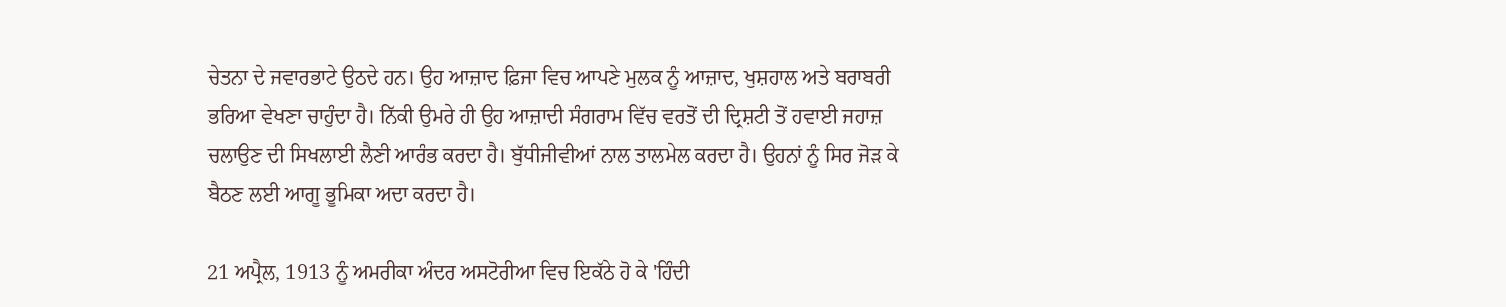ਚੇਤਨਾ ਦੇ ਜਵਾਰਭਾਟੇ ਉਠਦੇ ਹਨ। ਉਹ ਆਜ਼ਾਦ ਫ਼ਿਜਾ ਵਿਚ ਆਪਣੇ ਮੁਲਕ ਨੂੰ ਆਜ਼ਾਦ, ਖੁਸ਼ਹਾਲ ਅਤੇ ਬਰਾਬਰੀ ਭਰਿਆ ਵੇਖਣਾ ਚਾਹੁੰਦਾ ਹੈ। ਨਿੱਕੀ ਉਮਰੇ ਹੀ ਉਹ ਆਜ਼ਾਦੀ ਸੰਗਰਾਮ ਵਿੱਚ ਵਰਤੋਂ ਦੀ ਦ੍ਰਿਸ਼ਟੀ ਤੋਂ ਹਵਾਈ ਜਹਾਜ਼ ਚਲਾਉਣ ਦੀ ਸਿਖਲਾਈ ਲੈਣੀ ਆਰੰਭ ਕਰਦਾ ਹੈ। ਬੁੱਧੀਜੀਵੀਆਂ ਨਾਲ ਤਾਲਮੇਲ ਕਰਦਾ ਹੈ। ਉਹਨਾਂ ਨੂੰ ਸਿਰ ਜੋੜ ਕੇ ਬੈਠਣ ਲਈ ਆਗੂ ਭੂਮਿਕਾ ਅਦਾ ਕਰਦਾ ਹੈ।

21 ਅਪ੍ਰੈਲ, 1913 ਨੂੰ ਅਮਰੀਕਾ ਅੰਦਰ ਅਸਟੋਰੀਆ ਵਿਚ ਇਕੱਠੇ ਹੋ ਕੇ 'ਹਿੰਦੀ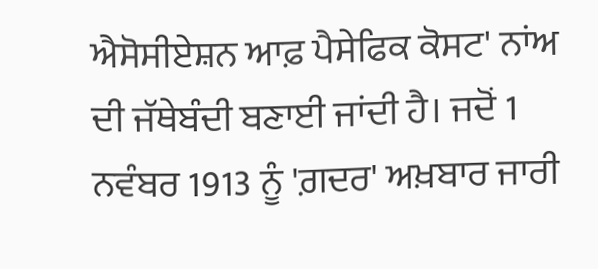ਐਸੋਸੀਏਸ਼ਨ ਆਫ਼ ਪੈਸੇਫਿਕ ਕੋਸਟ' ਨਾਂਅ ਦੀ ਜੱਥੇਬੰਦੀ ਬਣਾਈ ਜਾਂਦੀ ਹੈ। ਜਦੋਂ 1 ਨਵੰਬਰ 1913 ਨੂੰ 'ਗ਼ਦਰ' ਅਖ਼ਬਾਰ ਜਾਰੀ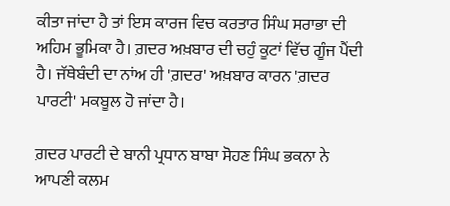ਕੀਤਾ ਜਾਂਦਾ ਹੈ ਤਾਂ ਇਸ ਕਾਰਜ ਵਿਚ ਕਰਤਾਰ ਸਿੰਘ ਸਰਾਭਾ ਦੀ ਅਹਿਮ ਭੂਮਿਕਾ ਹੈ। ਗ਼ਦਰ ਅਖ਼ਬਾਰ ਦੀ ਚਹੁੰ ਕੂਟਾਂ ਵਿੱਚ ਗੂੰਜ ਪੈਂਦੀ ਹੈ। ਜੱਥੇਬੰਦੀ ਦਾ ਨਾਂਅ ਹੀ 'ਗ਼ਦਰ' ਅਖ਼ਬਾਰ ਕਾਰਨ 'ਗ਼ਦਰ ਪਾਰਟੀ' ਮਕਬੂਲ ਹੋ ਜਾਂਦਾ ਹੈ।

ਗ਼ਦਰ ਪਾਰਟੀ ਦੇ ਬਾਨੀ ਪ੍ਰਧਾਨ ਬਾਬਾ ਸੋਹਣ ਸਿੰਘ ਭਕਨਾ ਨੇ ਆਪਣੀ ਕਲਮ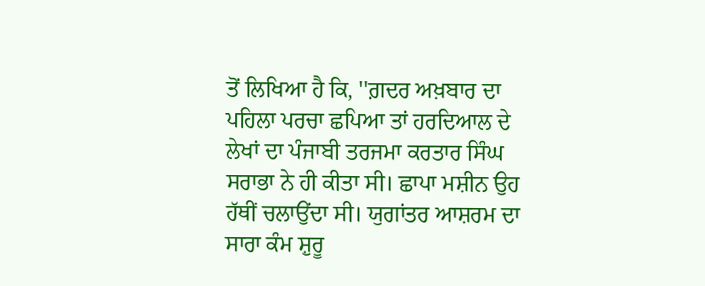ਤੋਂ ਲਿਖਿਆ ਹੈ ਕਿ, ''ਗ਼ਦਰ ਅਖ਼ਬਾਰ ਦਾ ਪਹਿਲਾ ਪਰਚਾ ਛਪਿਆ ਤਾਂ ਹਰਦਿਆਲ ਦੇ ਲੇਖਾਂ ਦਾ ਪੰਜਾਬੀ ਤਰਜਮਾ ਕਰਤਾਰ ਸਿੰਘ ਸਰਾਭਾ ਨੇ ਹੀ ਕੀਤਾ ਸੀ। ਛਾਪਾ ਮਸ਼ੀਨ ਉਹ ਹੱਥੀਂ ਚਲਾਉਂਦਾ ਸੀ। ਯੁਗਾਂਤਰ ਆਸ਼ਰਮ ਦਾ ਸਾਰਾ ਕੰਮ ਸ਼ੁਰੂ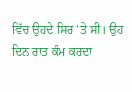ਵਿੱਚ ਉਹਦੇ ਸਿਰ 'ਤੇ ਸੀ। ਉਹ ਦਿਨ ਰਾਤ ਕੰਮ ਕਰਦਾ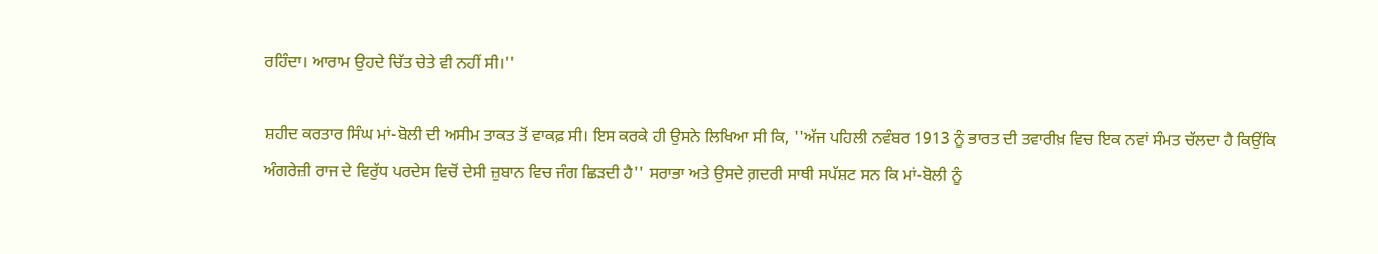ਰਹਿੰਦਾ। ਆਰਾਮ ਉਹਦੇ ਚਿੱਤ ਚੇਤੇ ਵੀ ਨਹੀਂ ਸੀ।''

ਸ਼ਹੀਦ ਕਰਤਾਰ ਸਿੰਘ ਮਾਂ-ਬੋਲੀ ਦੀ ਅਸੀਮ ਤਾਕਤ ਤੋਂ ਵਾਕਫ਼ ਸੀ। ਇਸ ਕਰਕੇ ਹੀ ਉਸਨੇ ਲਿਖਿਆ ਸੀ ਕਿ, ''ਅੱਜ ਪਹਿਲੀ ਨਵੰਬਰ 1913 ਨੂੰ ਭਾਰਤ ਦੀ ਤਵਾਰੀਖ਼ ਵਿਚ ਇਕ ਨਵਾਂ ਸੰਮਤ ਚੱਲਦਾ ਹੈ ਕਿਉਂਕਿ ਅੰਗਰੇਜ਼ੀ ਰਾਜ ਦੇ ਵਿਰੁੱਧ ਪਰਦੇਸ ਵਿਚੋਂ ਦੇਸੀ ਜ਼ੁਬਾਨ ਵਿਚ ਜੰਗ ਛਿੜਦੀ ਹੈ'' ਸਰਾਭਾ ਅਤੇ ਉਸਦੇ ਗ਼ਦਰੀ ਸਾਥੀ ਸਪੱਸ਼ਟ ਸਨ ਕਿ ਮਾਂ-ਬੋਲੀ ਨੂੰ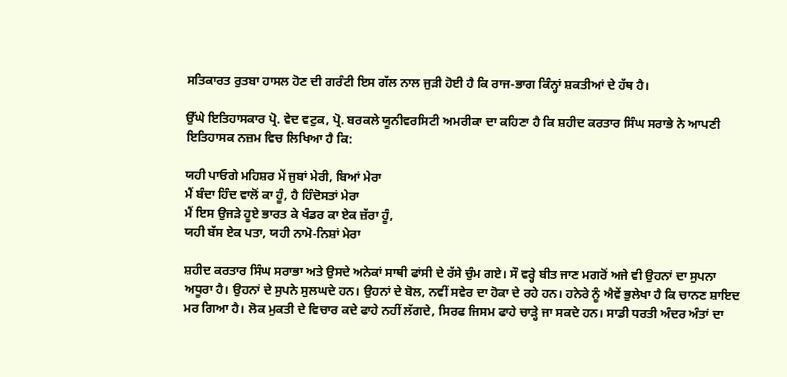ਸਤਿਕਾਰਤ ਰੁਤਬਾ ਹਾਸਲ ਹੋਣ ਦੀ ਗਰੰਟੀ ਇਸ ਗੱਲ ਨਾਲ ਜੁੜੀ ਹੋਈ ਹੈ ਕਿ ਰਾਜ-ਭਾਗ ਕਿੰਨ੍ਹਾਂ ਸ਼ਕਤੀਆਂ ਦੇ ਹੱਥ ਹੈ।

ਉੱਘੇ ਇਤਿਹਾਸਕਾਰ ਪ੍ਰੋ. ਵੇਦ ਵਟੁਕ, ਪ੍ਰੋ. ਬਰਕਲੇ ਯੂਨੀਵਰਸਿਟੀ ਅਮਰੀਕਾ ਦਾ ਕਹਿਣਾ ਹੈ ਕਿ ਸ਼ਹੀਦ ਕਰਤਾਰ ਸਿੰਘ ਸਰਾਭੇ ਨੇ ਆਪਣੀ ਇਤਿਹਾਸਕ ਨਜ਼ਮ ਵਿਚ ਲਿਖਿਆ ਹੈ ਕਿ:

ਯਹੀ ਪਾਓਗੇ ਮਹਿਸ਼ਰ ਮੇਂ ਜੁਬਾਂ ਮੇਰੀ, ਬਿਆਂ ਮੇਰਾ
ਮੈਂ ਬੰਦਾ ਹਿੰਦ ਵਾਲੋਂ ਕਾ ਹੂੰ, ਹੈ ਹਿੰਦੋਸਤਾਂ ਮੇਰਾ
ਮੈਂ ਇਸ ਉਜੜੇ ਹੂਏ ਭਾਰਤ ਕੇ ਖੰਡਰ ਕਾ ਏਕ ਜ਼ੱਰਾ ਹੂੰ,
ਯਹੀ ਬੱਸ ਏਕ ਪਤਾ, ਯਹੀ ਨਾਮੋ-ਨਿਸ਼ਾਂ ਮੇਰਾ

ਸ਼ਹੀਦ ਕਰਤਾਰ ਸਿੰਘ ਸਰਾਭਾ ਅਤੇ ਉਸਦੇ ਅਨੇਕਾਂ ਸਾਥੀ ਫਾਂਸੀ ਦੇ ਰੱਸੇ ਚੁੰਮ ਗਏ। ਸੌ ਵਰ੍ਹੇ ਬੀਤ ਜਾਣ ਮਗਰੋਂ ਅਜੇ ਵੀ ਉਹਨਾਂ ਦਾ ਸੁਪਨਾ ਅਧੂਰਾ ਹੈ। ਉਹਨਾਂ ਦੇ ਸੁਪਨੇ ਸੁਲਘਦੇ ਹਨ। ਉਹਨਾਂ ਦੇ ਬੋਲ, ਨਵੀਂ ਸਵੇਰ ਦਾ ਹੋਕਾ ਦੇ ਰਹੇ ਹਨ। ਹਨੇਰੇ ਨੂੰ ਐਵੇਂ ਭੁਲੇਖਾ ਹੈ ਕਿ ਚਾਨਣ ਸ਼ਾਇਦ ਮਰ ਗਿਆ ਹੈ। ਲੋਕ ਮੁਕਤੀ ਦੇ ਵਿਚਾਰ ਕਦੇ ਫਾਹੇ ਨਹੀਂ ਲੱਗਦੇ, ਸਿਰਫ ਜਿਸਮ ਫਾਹੇ ਚਾੜ੍ਹੇ ਜਾ ਸਕਦੇ ਹਨ। ਸਾਡੀ ਧਰਤੀ ਅੰਦਰ ਅੰਤਾਂ ਦਾ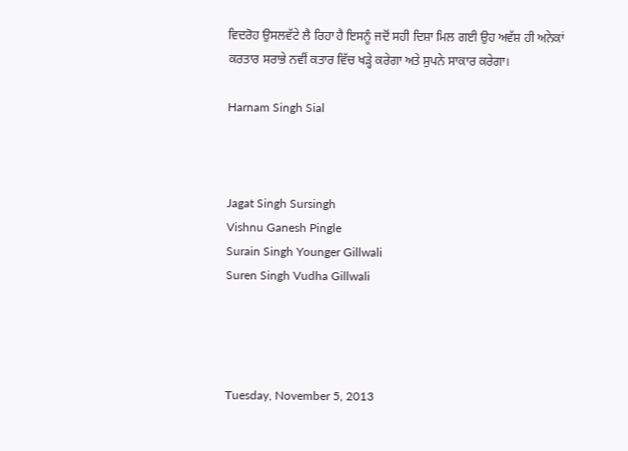ਵਿਦਰੋਹ ਉਸਲਵੱਟੇ ਲੈ ਰਿਹਾ ਹੈ ਇਸਨੂੰ ਜਦੋਂ ਸਹੀ ਦਿਸ਼ਾ ਮਿਲ ਗਈ ਉਹ ਅਵੱਸ਼ ਹੀ ਅਨੇਕਾਂ ਕਰਤਾਰ ਸਰਾਭੇ ਨਵੀਂ ਕਤਾਰ ਵਿੱਚ ਖੜ੍ਹੇ ਕਰੇਗਾ ਅਤੇ ਸੁਪਨੇ ਸਾਕਾਰ ਕਰੇਗਾ।

Harnam Singh Sial



Jagat Singh Sursingh
Vishnu Ganesh Pingle
Surain Singh Younger Gillwali
Suren Singh Vudha Gillwali




Tuesday, November 5, 2013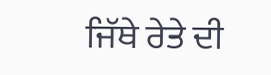ਜਿੱਥੇ ਰੇਤੇ ਦੀ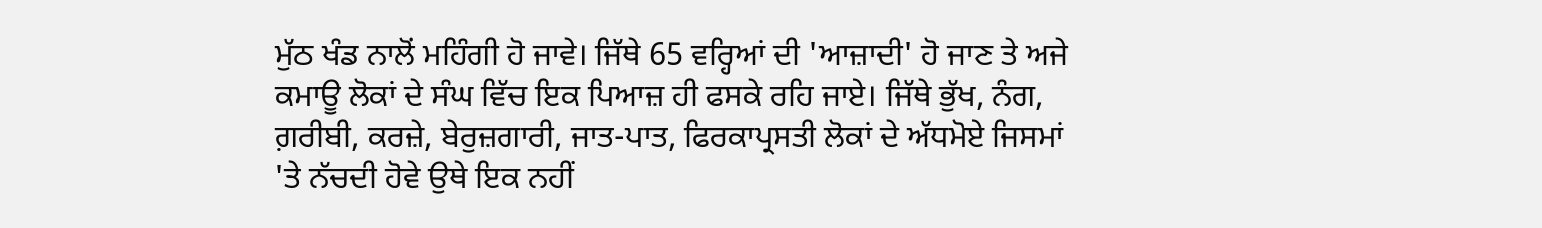ਮੁੱਠ ਖੰਡ ਨਾਲੋਂ ਮਹਿੰਗੀ ਹੋ ਜਾਵੇ। ਜਿੱਥੇ 65 ਵਰ੍ਹਿਆਂ ਦੀ 'ਆਜ਼ਾਦੀ' ਹੋ ਜਾਣ ਤੇ ਅਜੇ ਕਮਾਊ ਲੋਕਾਂ ਦੇ ਸੰਘ ਵਿੱਚ ਇਕ ਪਿਆਜ਼ ਹੀ ਫਸਕੇ ਰਹਿ ਜਾਏ। ਜਿੱਥੇ ਭੁੱਖ, ਨੰਗ, ਗ਼ਰੀਬੀ, ਕਰਜ਼ੇ, ਬੇਰੁਜ਼ਗਾਰੀ, ਜਾਤ-ਪਾਤ, ਫਿਰਕਾਪ੍ਰਸਤੀ ਲੋਕਾਂ ਦੇ ਅੱਧਮੋਏ ਜਿਸਮਾਂ 'ਤੇ ਨੱਚਦੀ ਹੋਵੇ ਉਥੇ ਇਕ ਨਹੀਂ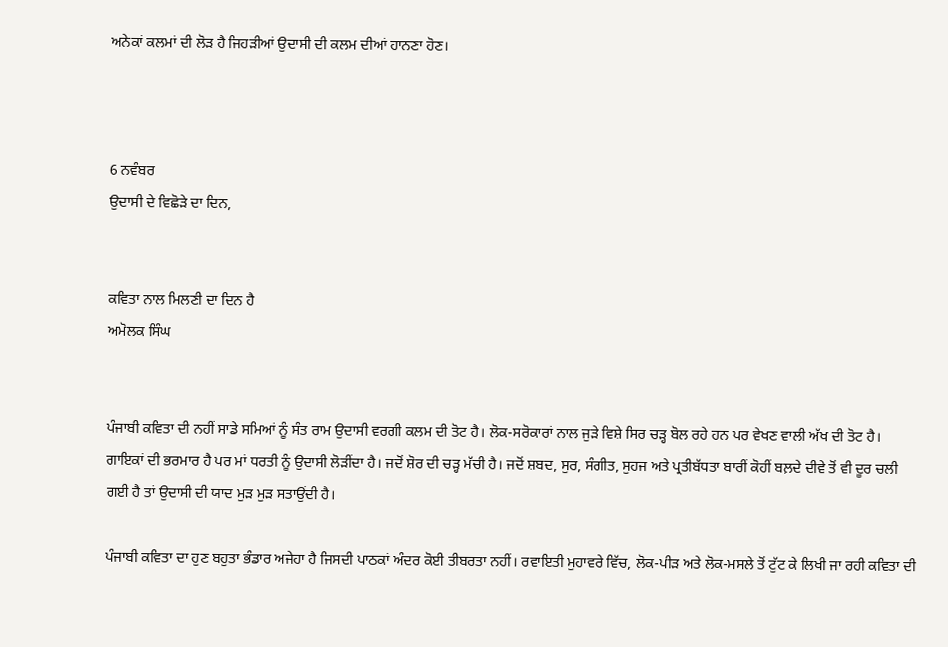ਅਨੇਕਾਂ ਕਲਮਾਂ ਦੀ ਲੋੜ ਹੈ ਜਿਹੜੀਆਂ ਉਦਾਸੀ ਦੀ ਕਲਮ ਦੀਆਂ ਹਾਨਣਾ ਹੋਣ।



6 ਨਵੰਬਰ
ਉਦਾਸੀ ਦੇ ਵਿਛੋੜੇ ਦਾ ਦਿਨ,


ਕਵਿਤਾ ਨਾਲ ਮਿਲਣੀ ਦਾ ਦਿਨ ਹੈ
ਅਮੋਲਕ ਸਿੰਘ


ਪੰਜਾਬੀ ਕਵਿਤਾ ਦੀ ਨਹੀਂ ਸਾਡੇ ਸਮਿਆਂ ਨੂੰ ਸੰਤ ਰਾਮ ਉਦਾਸੀ ਵਰਗੀ ਕਲਮ ਦੀ ਤੋਟ ਹੈ। ਲੋਕ-ਸਰੋਕਾਰਾਂ ਨਾਲ ਜੁੜੇ ਵਿਸ਼ੇ ਸਿਰ ਚੜ੍ਹ ਬੋਲ ਰਹੇ ਹਨ ਪਰ ਵੇਖਣ ਵਾਲੀ ਅੱਖ ਦੀ ਤੋਟ ਹੈ। ਗਾਇਕਾਂ ਦੀ ਭਰਮਾਰ ਹੈ ਪਰ ਮਾਂ ਧਰਤੀ ਨੂੰ ਉਦਾਸੀ ਲੋੜੀਂਦਾ ਹੈ। ਜਦੋਂ ਸ਼ੋਰ ਦੀ ਚੜ੍ਹ ਮੱਚੀ ਹੈ। ਜਦੋਂ ਸ਼ਬਦ, ਸੁਰ, ਸੰਗੀਤ, ਸੁਹਜ ਅਤੇ ਪ੍ਰਤੀਬੱਧਤਾ ਬਾਰੀਂ ਕੋਹੀਂ ਬਲ਼ਦੇ ਦੀਵੇ ਤੋਂ ਵੀ ਦੂਰ ਚਲੀ ਗਈ ਹੈ ਤਾਂ ਉਦਾਸੀ ਦੀ ਯਾਦ ਮੁੜ ਮੁੜ ਸਤਾਉਂਦੀ ਹੈ।

ਪੰਜਾਬੀ ਕਵਿਤਾ ਦਾ ਹੁਣ ਬਹੁਤਾ ਭੰਡਾਰ ਅਜੇਹਾ ਹੈ ਜਿਸਦੀ ਪਾਠਕਾਂ ਅੰਦਰ ਕੋਈ ਤੀਬਰਤਾ ਨਹੀਂ। ਰਵਾਇਤੀ ਮੁਹਾਵਰੇ ਵਿੱਚ, ਲੋਕ-ਪੀੜ ਅਤੇ ਲੋਕ-ਮਸਲੇ ਤੋਂ ਟੁੱਟ ਕੇ ਲਿਖੀ ਜਾ ਰਹੀ ਕਵਿਤਾ ਦੀ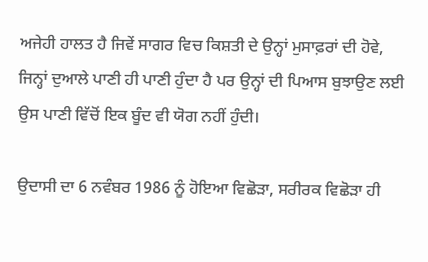ਅਜੇਹੀ ਹਾਲਤ ਹੈ ਜਿਵੇਂ ਸਾਗਰ ਵਿਚ ਕਿਸ਼ਤੀ ਦੇ ਉਨ੍ਹਾਂ ਮੁਸਾਫ਼ਰਾਂ ਦੀ ਹੋਵੇ, ਜਿਨ੍ਹਾਂ ਦੁਆਲੇ ਪਾਣੀ ਹੀ ਪਾਣੀ ਹੁੰਦਾ ਹੈ ਪਰ ਉਨ੍ਹਾਂ ਦੀ ਪਿਆਸ ਬੁਝਾਉਣ ਲਈ ਉਸ ਪਾਣੀ ਵਿੱਚੋਂ ਇਕ ਬੂੰਦ ਵੀ ਯੋਗ ਨਹੀਂ ਹੁੰਦੀ।

ਉਦਾਸੀ ਦਾ 6 ਨਵੰਬਰ 1986 ਨੂੰ ਹੋਇਆ ਵਿਛੋੜਾ, ਸਰੀਰਕ ਵਿਛੋੜਾ ਹੀ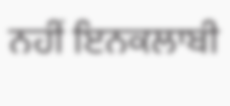ਨਹੀਂ ਇਨਕਲਾਬੀ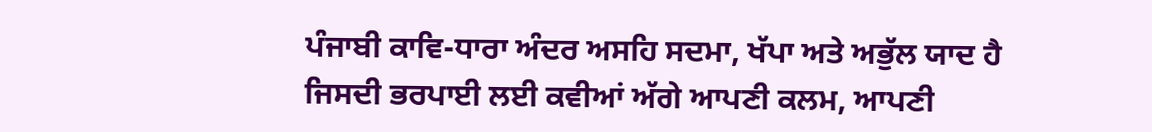ਪੰਜਾਬੀ ਕਾਵਿ-ਧਾਰਾ ਅੰਦਰ ਅਸਹਿ ਸਦਮਾ, ਖੱਪਾ ਅਤੇ ਅਭੁੱਲ ਯਾਦ ਹੈ ਜਿਸਦੀ ਭਰਪਾਈ ਲਈ ਕਵੀਆਂ ਅੱਗੇ ਆਪਣੀ ਕਲਮ, ਆਪਣੀ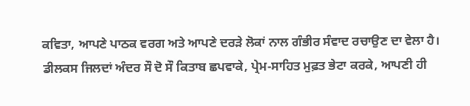ਕਵਿਤਾ, ਆਪਣੇ ਪਾਠਕ ਵਰਗ ਅਤੇ ਆਪਣੇ ਦਰੜੇ ਲੋਕਾਂ ਨਾਲ ਗੰਭੀਰ ਸੰਵਾਦ ਰਚਾਉਣ ਦਾ ਵੇਲਾ ਹੈ। ਡੀਲਕਸ ਜਿਲਦਾਂ ਅੰਦਰ ਸੌ ਦੋ ਸੌ ਕਿਤਾਬ ਛਪਵਾਕੇ, ਪ੍ਰੇਮ-ਸਾਹਿਤ ਮੁਫ਼ਤ ਭੇਟਾ ਕਰਕੇ, ਆਪਣੀ ਹੀ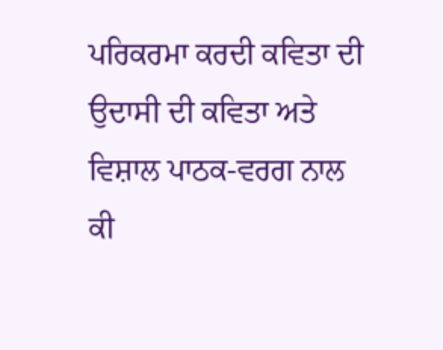ਪਰਿਕਰਮਾ ਕਰਦੀ ਕਵਿਤਾ ਦੀ ਉਦਾਸੀ ਦੀ ਕਵਿਤਾ ਅਤੇ ਵਿਸ਼ਾਲ ਪਾਠਕ-ਵਰਗ ਨਾਲ ਕੀ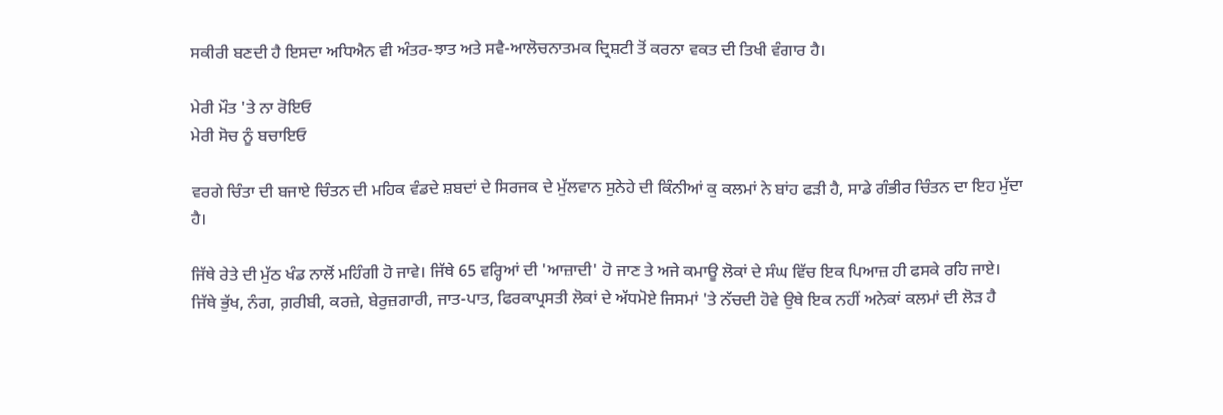ਸਕੀਰੀ ਬਣਦੀ ਹੈ ਇਸਦਾ ਅਧਿਐਨ ਵੀ ਅੰਤਰ-ਝਾਤ ਅਤੇ ਸਵੈ-ਆਲੋਚਨਾਤਮਕ ਦ੍ਰਿਸ਼ਟੀ ਤੋਂ ਕਰਨਾ ਵਕਤ ਦੀ ਤਿਖੀ ਵੰਗਾਰ ਹੈ।

ਮੇਰੀ ਮੌਤ 'ਤੇ ਨਾ ਰੋਇਓ
ਮੇਰੀ ਸੋਚ ਨੂੰ ਬਚਾਇਓ

ਵਰਗੇ ਚਿੰਤਾ ਦੀ ਬਜਾਏ ਚਿੰਤਨ ਦੀ ਮਹਿਕ ਵੰਡਦੇ ਸ਼ਬਦਾਂ ਦੇ ਸਿਰਜਕ ਦੇ ਮੁੱਲਵਾਨ ਸੁਨੇਹੇ ਦੀ ਕਿੰਨੀਆਂ ਕੁ ਕਲਮਾਂ ਨੇ ਬਾਂਹ ਫੜੀ ਹੈ, ਸਾਡੇ ਗੰਭੀਰ ਚਿੰਤਨ ਦਾ ਇਹ ਮੁੱਦਾ ਹੈ।

ਜਿੱਥੇ ਰੇਤੇ ਦੀ ਮੁੱਠ ਖੰਡ ਨਾਲੋਂ ਮਹਿੰਗੀ ਹੋ ਜਾਵੇ। ਜਿੱਥੇ 65 ਵਰ੍ਹਿਆਂ ਦੀ 'ਆਜ਼ਾਦੀ' ਹੋ ਜਾਣ ਤੇ ਅਜੇ ਕਮਾਊ ਲੋਕਾਂ ਦੇ ਸੰਘ ਵਿੱਚ ਇਕ ਪਿਆਜ਼ ਹੀ ਫਸਕੇ ਰਹਿ ਜਾਏ। ਜਿੱਥੇ ਭੁੱਖ, ਨੰਗ, ਗ਼ਰੀਬੀ, ਕਰਜ਼ੇ, ਬੇਰੁਜ਼ਗਾਰੀ, ਜਾਤ-ਪਾਤ, ਫਿਰਕਾਪ੍ਰਸਤੀ ਲੋਕਾਂ ਦੇ ਅੱਧਮੋਏ ਜਿਸਮਾਂ 'ਤੇ ਨੱਚਦੀ ਹੋਵੇ ਉਥੇ ਇਕ ਨਹੀਂ ਅਨੇਕਾਂ ਕਲਮਾਂ ਦੀ ਲੋੜ ਹੈ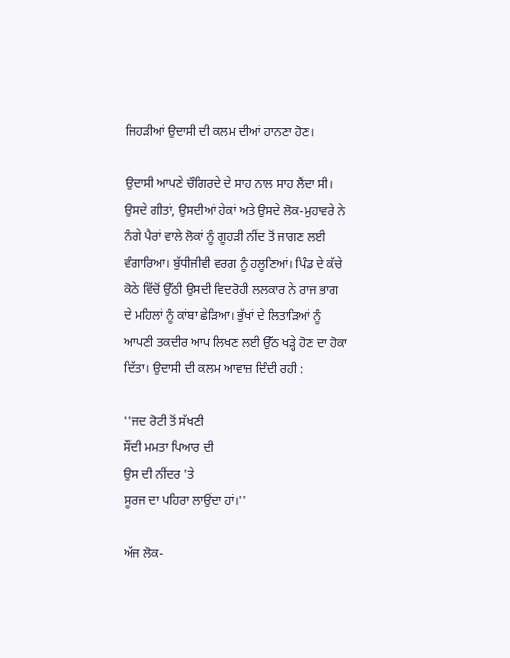ਜਿਹੜੀਆਂ ਉਦਾਸੀ ਦੀ ਕਲਮ ਦੀਆਂ ਹਾਨਣਾ ਹੋਣ।

ਉਦਾਸੀ ਆਪਣੇ ਚੌਗਿਰਦੇ ਦੇ ਸਾਹ ਨਾਲ ਸਾਹ ਲੈਂਦਾ ਸੀ। ਉਸਦੇ ਗੀਤਾਂ, ਉਸਦੀਆਂ ਹੇਕਾਂ ਅਤੇ ਉਸਦੇ ਲੋਕ-ਮੁਹਾਵਰੇ ਨੇ ਨੰਗੇ ਪੈਰਾਂ ਵਾਲੇ ਲੋਕਾਂ ਨੂੰ ਗੂਹੜੀ ਨੀਂਦ ਤੋਂ ਜਾਗਣ ਲਈ ਵੰਗਾਰਿਆ। ਬੁੱਧੀਜੀਵੀ ਵਰਗ ਨੂੰ ਹਲੂਣਿਆਂ। ਪਿੰਡ ਦੇ ਕੱਚੇ ਕੋਠੇ ਵਿੱਚੋਂ ਉੱਠੀ ਉਸਦੀ ਵਿਦਰੋਹੀ ਲਲਕਾਰ ਨੇ ਰਾਜ ਭਾਗ ਦੇ ਮਹਿਲਾਂ ਨੂੰ ਕਾਂਬਾ ਛੇੜਿਆ। ਭੁੱਖਾਂ ਦੇ ਲਿਤਾੜਿਆਂ ਨੂੰ ਆਪਣੀ ਤਕਦੀਰ ਆਪ ਲਿਖਣ ਲਈ ਉੱਠ ਖੜ੍ਹੇ ਹੋਣ ਦਾ ਹੋਕਾ ਦਿੱਤਾ। ਉਦਾਸੀ ਦੀ ਕਲਮ ਆਵਾਜ਼ ਦਿੰਦੀ ਰਹੀ :

''ਜਦ ਰੋਟੀ ਤੋਂ ਸੱਖਣੀ
ਸੌਂਦੀ ਮਮਤਾ ਪਿਆਰ ਦੀ
ਉਸ ਦੀ ਨੀਂਦਰ 'ਤੇ
ਸੂਰਜ ਦਾ ਪਹਿਰਾ ਲਾਉਂਦਾ ਹਾਂ।''

ਅੱਜ ਲੋਕ-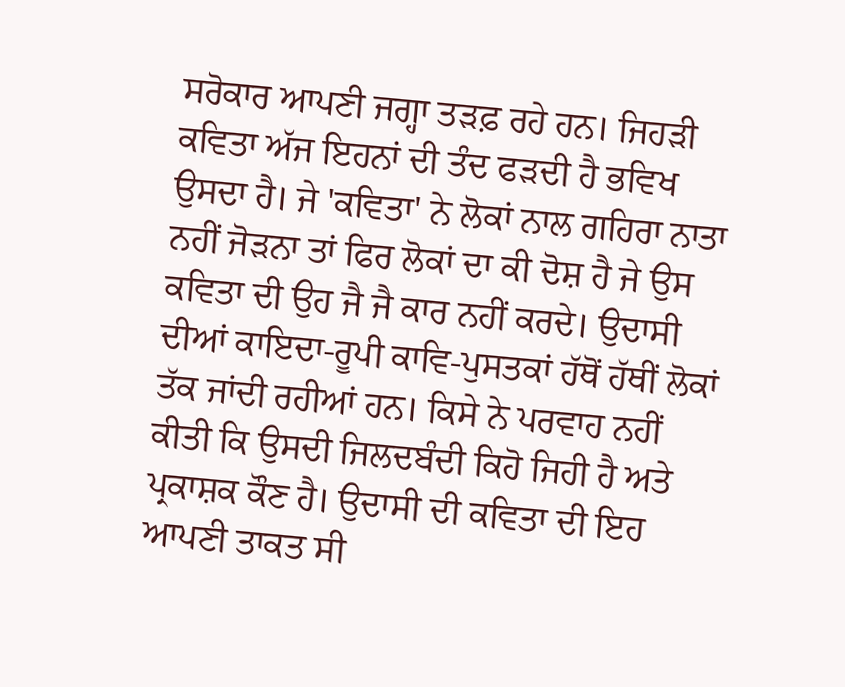ਸਰੋਕਾਰ ਆਪਣੀ ਜਗ੍ਹਾ ਤੜਫ਼ ਰਹੇ ਹਨ। ਜਿਹੜੀ ਕਵਿਤਾ ਅੱਜ ਇਹਨਾਂ ਦੀ ਤੰਦ ਫੜਦੀ ਹੈ ਭਵਿਖ ਉਸਦਾ ਹੈ। ਜੇ 'ਕਵਿਤਾ' ਨੇ ਲੋਕਾਂ ਨਾਲ ਗਹਿਰਾ ਨਾਤਾ ਨਹੀਂ ਜੋੜਨਾ ਤਾਂ ਫਿਰ ਲੋਕਾਂ ਦਾ ਕੀ ਦੋਸ਼ ਹੈ ਜੇ ਉਸ ਕਵਿਤਾ ਦੀ ਉਹ ਜੈ ਜੈ ਕਾਰ ਨਹੀਂ ਕਰਦੇ। ਉਦਾਸੀ ਦੀਆਂ ਕਾਇਦਾ-ਰੂਪੀ ਕਾਵਿ-ਪੁਸਤਕਾਂ ਹੱਥੋਂ ਹੱਥੀਂ ਲੋਕਾਂ ਤੱਕ ਜਾਂਦੀ ਰਹੀਆਂ ਹਨ। ਕਿਸੇ ਨੇ ਪਰਵਾਹ ਨਹੀਂ ਕੀਤੀ ਕਿ ਉਸਦੀ ਜਿਲਦਬੰਦੀ ਕਿਹੋ ਜਿਹੀ ਹੈ ਅਤੇ ਪ੍ਰਕਾਸ਼ਕ ਕੌਣ ਹੈ। ਉਦਾਸੀ ਦੀ ਕਵਿਤਾ ਦੀ ਇਹ ਆਪਣੀ ਤਾਕਤ ਸੀ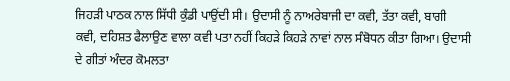ਜਿਹੜੀ ਪਾਠਕ ਨਾਲ ਸਿੱਧੀ ਕੁੰਡੀ ਪਾਉਂਦੀ ਸੀ। ਉਦਾਸੀ ਨੂੰ ਨਾਅਰੇਬਾਜੀ ਦਾ ਕਵੀ, ਤੱਤਾ ਕਵੀ, ਬਾਗੀ ਕਵੀ, ਦਹਿਸ਼ਤ ਫੈਲਾਉਣ ਵਾਲਾ ਕਵੀ ਪਤਾ ਨਹੀਂ ਕਿਹੜੇ ਕਿਹੜੇ ਨਾਵਾਂ ਨਾਲ ਸੰਬੋਧਨ ਕੀਤਾ ਗਿਆ। ਉਦਾਸੀ ਦੇ ਗੀਤਾਂ ਅੰਦਰ ਕੋਮਲਤਾ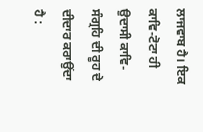ਲਾਜਵਾਬ ਹੈ। ਇਕ ਕਾਵਿ-ਟੋਟਾ ਹੀ ਉਦਾਸੀ ਕਾਵਿ-ਸੰਗ੍ਰਹਿ ਦੀ ਰੂਹ ਦੇ ਦੀਦਾਰ ਕਰਾਉਂਦਾ ਹੈ :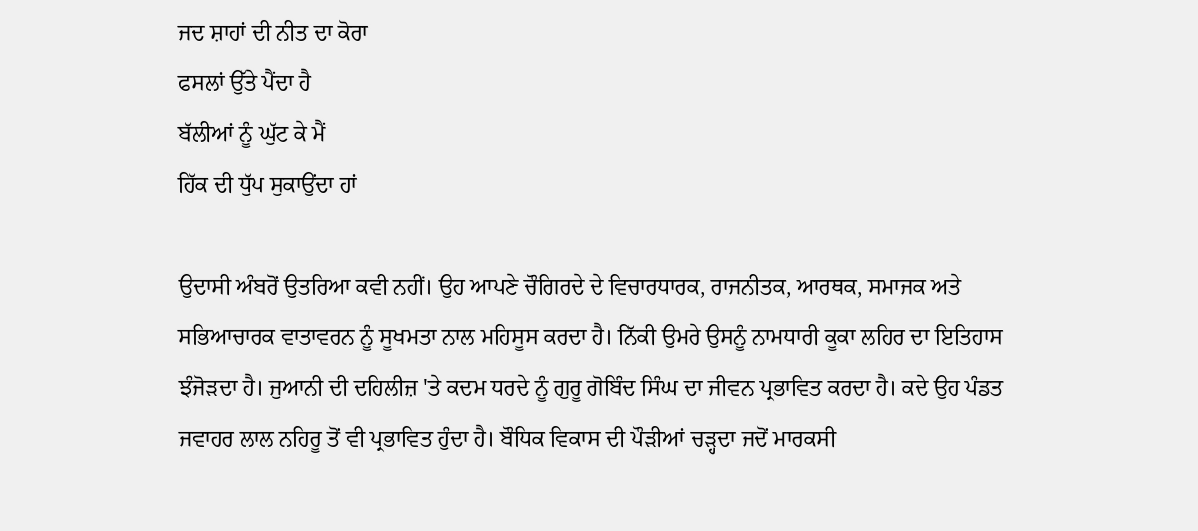ਜਦ ਸ਼ਾਹਾਂ ਦੀ ਨੀਤ ਦਾ ਕੋਰਾ
ਫਸਲਾਂ ਉੱਤੇ ਪੈਂਦਾ ਹੈ
ਬੱਲੀਆਂ ਨੂੰ ਘੁੱਟ ਕੇ ਮੈਂ
ਹਿੱਕ ਦੀ ਧੁੱਪ ਸੁਕਾਉਂਦਾ ਹਾਂ

ਉਦਾਸੀ ਅੰਬਰੋਂ ਉਤਰਿਆ ਕਵੀ ਨਹੀਂ। ਉਹ ਆਪਣੇ ਚੌਗਿਰਦੇ ਦੇ ਵਿਚਾਰਧਾਰਕ, ਰਾਜਨੀਤਕ, ਆਰਥਕ, ਸਮਾਜਕ ਅਤੇ ਸਭਿਆਚਾਰਕ ਵਾਤਾਵਰਨ ਨੂੰ ਸੂਖਮਤਾ ਨਾਲ ਮਹਿਸੂਸ ਕਰਦਾ ਹੈ। ਨਿੱਕੀ ਉਮਰੇ ਉਸਨੂੰ ਨਾਮਧਾਰੀ ਕੂਕਾ ਲਹਿਰ ਦਾ ਇਤਿਹਾਸ ਝੰਜੋੜਦਾ ਹੈ। ਜੁਆਨੀ ਦੀ ਦਹਿਲੀਜ਼ 'ਤੇ ਕਦਮ ਧਰਦੇ ਨੂੰ ਗੁਰੂ ਗੋਬਿੰਦ ਸਿੰਘ ਦਾ ਜੀਵਨ ਪ੍ਰਭਾਵਿਤ ਕਰਦਾ ਹੈ। ਕਦੇ ਉਹ ਪੰਡਤ ਜਵਾਹਰ ਲਾਲ ਨਹਿਰੂ ਤੋਂ ਵੀ ਪ੍ਰਭਾਵਿਤ ਹੁੰਦਾ ਹੈ। ਬੌਧਿਕ ਵਿਕਾਸ ਦੀ ਪੌੜੀਆਂ ਚੜ੍ਹਦਾ ਜਦੋਂ ਮਾਰਕਸੀ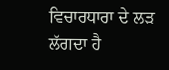ਵਿਚਾਰਧਾਰਾ ਦੇ ਲੜ ਲੱਗਦਾ ਹੈ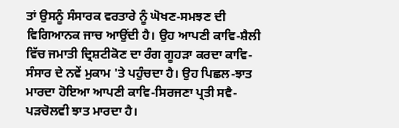ਤਾਂ ਉਸਨੂੰ ਸੰਸਾਰਕ ਵਰਤਾਰੇ ਨੂੰ ਘੋਖਣ-ਸਮਝਣ ਦੀ ਵਿਗਿਆਨਕ ਜਾਚ ਆਉਂਦੀ ਹੈ। ਉਹ ਆਪਣੀ ਕਾਵਿ-ਸ਼ੈਲੀ ਵਿੱਚ ਜਮਾਤੀ ਦ੍ਰਿਸ਼ਟੀਕੋਣ ਦਾ ਰੰਗ ਗੂਹੜਾ ਕਰਦਾ ਕਾਵਿ-ਸੰਸਾਰ ਦੇ ਨਵੇਂ ਮੁਕਾਮ 'ਤੇ ਪਹੁੰਚਦਾ ਹੈ। ਉਹ ਪਿਛਲ-ਝਾਤ ਮਾਰਦਾ ਹੋਇਆ ਆਪਣੀ ਕਾਵਿ-ਸਿਰਜਣਾ ਪ੍ਰਤੀ ਸਵੈ-ਪੜਚੋਲਵੀ ਝਾਤ ਮਾਰਦਾ ਹੈ।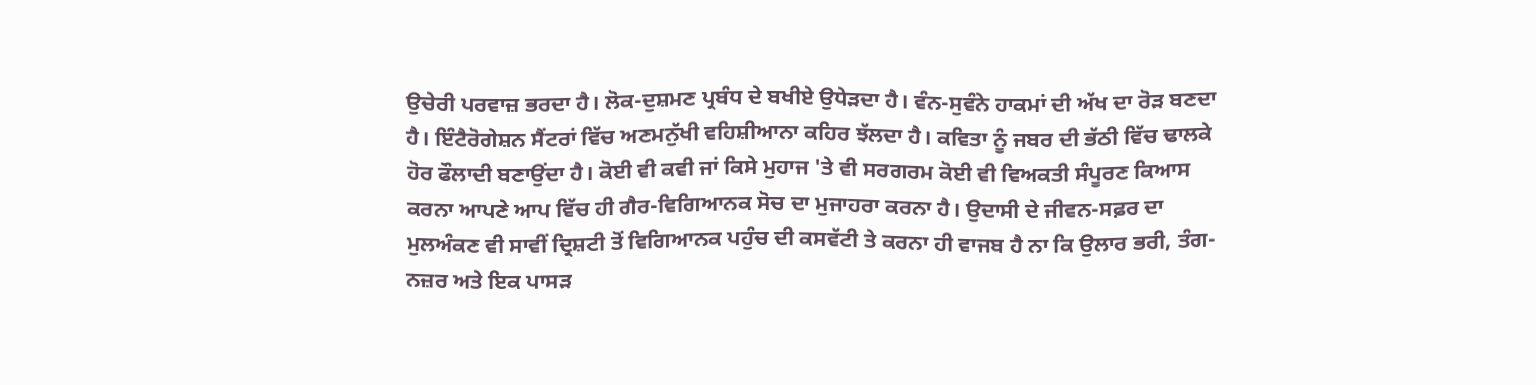ਉਚੇਰੀ ਪਰਵਾਜ਼ ਭਰਦਾ ਹੈ। ਲੋਕ-ਦੁਸ਼ਮਣ ਪ੍ਰਬੰਧ ਦੇ ਬਖੀਏ ਉਧੇੜਦਾ ਹੈ। ਵੰਨ-ਸੁਵੰਨੇ ਹਾਕਮਾਂ ਦੀ ਅੱਖ ਦਾ ਰੋੜ ਬਣਦਾ ਹੈ। ਇੰਟੈਰੋਗੇਸ਼ਨ ਸੈਂਟਰਾਂ ਵਿੱਚ ਅਣਮਨੁੱਖੀ ਵਹਿਸ਼ੀਆਨਾ ਕਹਿਰ ਝੱਲਦਾ ਹੈ। ਕਵਿਤਾ ਨੂੰ ਜਬਰ ਦੀ ਭੱਠੀ ਵਿੱਚ ਢਾਲਕੇ ਹੋਰ ਫੌਲਾਦੀ ਬਣਾਉਂਦਾ ਹੈ। ਕੋਈ ਵੀ ਕਵੀ ਜਾਂ ਕਿਸੇ ਮੁਹਾਜ 'ਤੇ ਵੀ ਸਰਗਰਮ ਕੋਈ ਵੀ ਵਿਅਕਤੀ ਸੰਪੂਰਣ ਕਿਆਸ ਕਰਨਾ ਆਪਣੇ ਆਪ ਵਿੱਚ ਹੀ ਗੈਰ-ਵਿਗਿਆਨਕ ਸੋਚ ਦਾ ਮੁਜਾਹਰਾ ਕਰਨਾ ਹੈ। ਉਦਾਸੀ ਦੇ ਜੀਵਨ-ਸਫ਼ਰ ਦਾ ਮੁਲਅੰਕਣ ਵੀ ਸਾਵੀਂ ਦ੍ਰਿਸ਼ਟੀ ਤੋਂ ਵਿਗਿਆਨਕ ਪਹੁੰਚ ਦੀ ਕਸਵੱਟੀ ਤੇ ਕਰਨਾ ਹੀ ਵਾਜਬ ਹੈ ਨਾ ਕਿ ਉਲਾਰ ਭਰੀ, ਤੰਗ-ਨਜ਼ਰ ਅਤੇ ਇਕ ਪਾਸੜ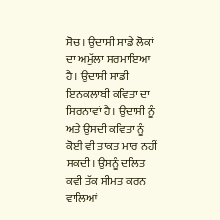ਸੋਚ। ਉਦਾਸੀ ਸਾਡੇ ਲੋਕਾਂ ਦਾ ਅਮੁੱਲਾ ਸਰਮਾਇਆ ਹੈ। ਉਦਾਸੀ ਸਾਡੀ ਇਨਕਲਾਬੀ ਕਵਿਤਾ ਦਾ ਸਿਰਨਾਵਾਂ ਹੈ। ਉਦਾਸੀ ਨੂੰ ਅਤੇ ਉਸਦੀ ਕਵਿਤਾ ਨੂੰ ਕੋਈ ਵੀ ਤਾਕਤ ਮਾਰ ਨਹੀਂ ਸਕਦੀ। ਉਸਨੂੰ ਦਲਿਤ ਕਵੀ ਤੱਕ ਸੀਮਤ ਕਰਨ ਵਾਲਿਆਂ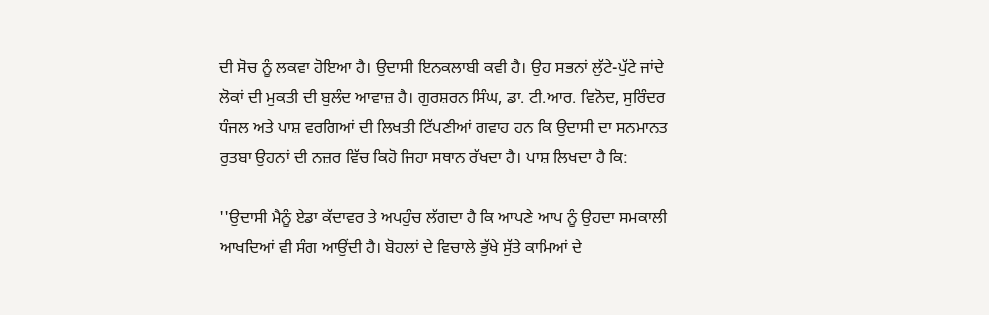ਦੀ ਸੋਚ ਨੂੰ ਲਕਵਾ ਹੋਇਆ ਹੈ। ਉਦਾਸੀ ਇਨਕਲਾਬੀ ਕਵੀ ਹੈ। ਉਹ ਸਭਨਾਂ ਲੁੱਟੇ-ਪੁੱਟੇ ਜਾਂਦੇ ਲੋਕਾਂ ਦੀ ਮੁਕਤੀ ਦੀ ਬੁਲੰਦ ਆਵਾਜ਼ ਹੈ। ਗੁਰਸ਼ਰਨ ਸਿੰਘ, ਡਾ. ਟੀ.ਆਰ. ਵਿਨੋਦ, ਸੁਰਿੰਦਰ ਧੰਜਲ ਅਤੇ ਪਾਸ਼ ਵਰਗਿਆਂ ਦੀ ਲਿਖਤੀ ਟਿੱਪਣੀਆਂ ਗਵਾਹ ਹਨ ਕਿ ਉਦਾਸੀ ਦਾ ਸਨਮਾਨਤ ਰੁਤਬਾ ਉਹਨਾਂ ਦੀ ਨਜ਼ਰ ਵਿੱਚ ਕਿਹੋ ਜਿਹਾ ਸਥਾਨ ਰੱਖਦਾ ਹੈ। ਪਾਸ਼ ਲਿਖਦਾ ਹੈ ਕਿ:

''ਉਦਾਸੀ ਮੈਨੂੰ ਏਡਾ ਕੱਦਾਵਰ ਤੇ ਅਪਹੁੰਚ ਲੱਗਦਾ ਹੈ ਕਿ ਆਪਣੇ ਆਪ ਨੂੰ ਉਹਦਾ ਸਮਕਾਲੀ ਆਖਦਿਆਂ ਵੀ ਸੰਗ ਆਉਂਦੀ ਹੈ। ਬੋਹਲਾਂ ਦੇ ਵਿਚਾਲੇ ਭੁੱਖੇ ਸੁੱਤੇ ਕਾਮਿਆਂ ਦੇ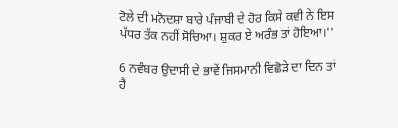ਟੋਲੇ ਦੀ ਮਨੋਦਸ਼ਾ ਬਾਰੇ ਪੰਜਾਬੀ ਦੇ ਹੋਰ ਕਿਸੇ ਕਵੀ ਨੇ ਇਸ ਪੱਧਰ ਤੱਕ ਨਹੀਂ ਸੋਚਿਆ। ਸ਼ੁਕਰ ਏ ਅਰੰਭ ਤਾਂ ਹੋਇਆ।''

6 ਨਵੰਬਰ ਉਦਾਸੀ ਦੇ ਭਾਵੇਂ ਜਿਸਮਾਨੀ ਵਿਛੋੜੇ ਦਾ ਦਿਨ ਤਾਂ ਹੈ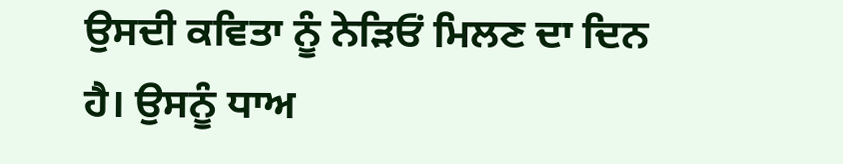ਉਸਦੀ ਕਵਿਤਾ ਨੂੰ ਨੇੜਿਓਂ ਮਿਲਣ ਦਾ ਦਿਨ ਹੈ। ਉਸਨੂੰ ਧਾਅ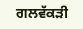ਗਲਵੱਕੜੀ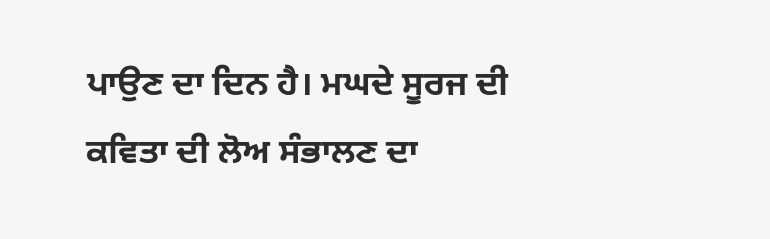ਪਾਉਣ ਦਾ ਦਿਨ ਹੈ। ਮਘਦੇ ਸੂਰਜ ਦੀ ਕਵਿਤਾ ਦੀ ਲੋਅ ਸੰਭਾਲਣ ਦਾ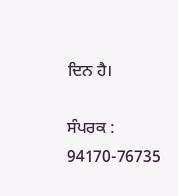ਦਿਨ ਹੈ।

ਸੰਪਰਕ : 94170-76735